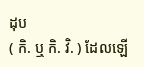ដុប
( កិ. ឬ កិ. វិ. ) ដែលឡើ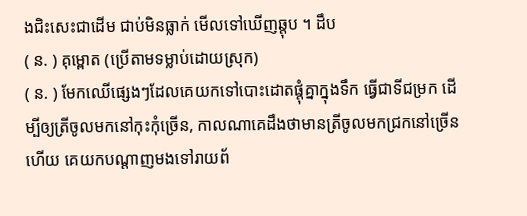ងជិះសេះជាដើម ជាប់មិនធ្លាក់ មើលទៅឃើញឆ្ដុប ។ ដឹប
( ន. ) គុម្ពោត (ប្រើតាមទម្លាប់ដោយស្រុក)
( ន. ) មែកឈើផ្សេងៗដែលគេយកទៅបោះដោតផ្ដុំគ្នាក្នុងទឹក ធ្វើជាទីជម្រក ដើម្បីឲ្យត្រីចូលមកនៅកុះកុំច្រើន, កាលណាគេដឹងថាមានត្រីចូលមកជ្រកនៅច្រើនហើយ គេយកបណ្ដាញមងទៅរាយព័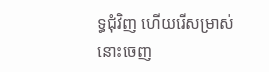ទ្ធជុំវិញ ហើយរើសម្រាស់នោះចេញ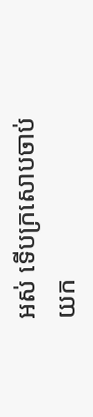អស់ ទើបក្រសោបចាប់យក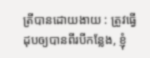ត្រីបានដោយងាយ : ត្រូវធ្វើដុបឲ្យបានពីរបីកន្លែង, ខ្ញុំ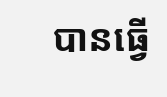បានធ្វើ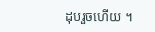ដុបរួចហើយ ។